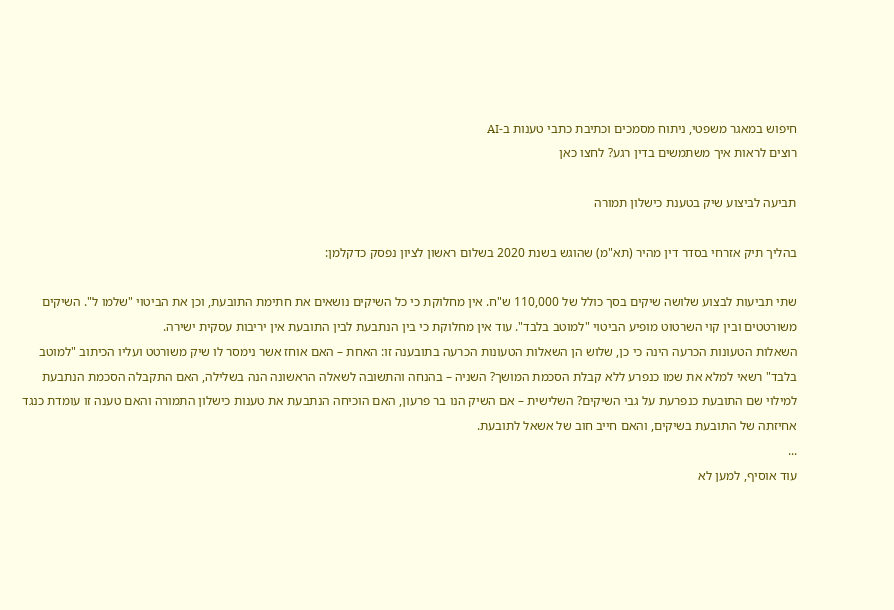חיפוש במאגר משפטי, ניתוח מסמכים וכתיבת כתבי טענות ב-AI
רוצים לראות איך משתמשים בדין רגע? לחצו כאן

תביעה לביצוע שיק בטענת כישלון תמורה

בהליך תיק אזרחי בסדר דין מהיר (תא"מ) שהוגש בשנת 2020 בשלום ראשון לציון נפסק כדקלמן:

שתי תביעות לבצוע שלושה שיקים בסך כולל של 110,000 ש"ח. אין מחלוקת כי כל השיקים נושאים את חתימת התובעת, וכן את הביטוי "שלמו ל". השיקים משורטטים ובין קוי השרטוט מופיע הביטוי "למוטב בלבד". עוד אין מחלוקת כי בין הנתבעת לבין התובעת אין יריבות עסקית ישירה.
השאלות הטעונות הכרעה הינה כי כן, שלוש הן השאלות הטעונות הכרעה בתובענה זו: האחת – האם אוחז אשר נימסר לו שיק משורטט ועליו הכיתוב "למוטב בלבד" רשאי למלא את שמו כנפרע ללא קבלת הסכמת המושך? השניה – בהנחה והתשובה לשאלה הראשונה הנה בשלילה, האם התקבלה הסכמת הנתבעת למילוי שם התובעת כנפרעת על גבי השיקים? השלישית – אם השיק הנו בר פרעון, האם הוכיחה הנתבעת את טענות כישלון התמורה והאם טענה זו עומדת כנגד אחיזתה של התובעת בשיקים, והאם חייב חוב של אשאל לתובעת.
...
עוד אוסיף, למען לא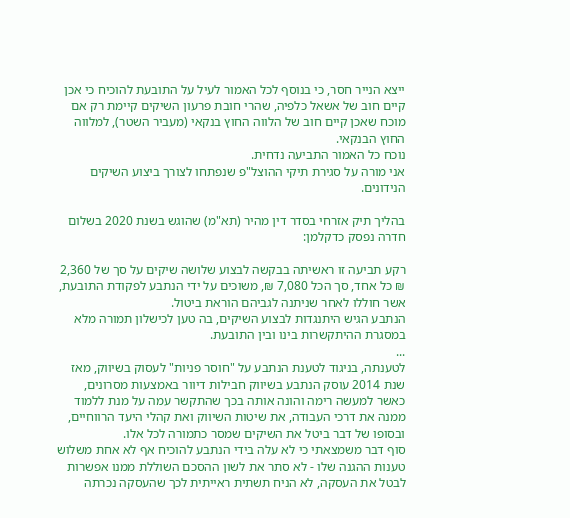ייצא הנייר חסר, כי בנוסף לכל האמור לעיל על התובעת להוכיח כי אכן קיים חוב של אשאל כלפיה, שהרי חובת פרעון השיקים קיימת רק אם מוכח שאכן קיים חוב של הלווה החוץ בנקאי (מעביר השטר), למלווה החוץ הבנקאי.
נוכח כל האמור התביעה נדחית.
אני מורה על סגירת תיקי ההוצל"פ שנפתחו לצורך ביצוע השיקים הנידונים.

בהליך תיק אזרחי בסדר דין מהיר (תא"מ) שהוגש בשנת 2020 בשלום חדרה נפסק כדקלמן:

רקע תביעה זו ראשיתה בבקשה לבצוע שלושה שיקים על סך של 2,360 ₪ כל אחד, סך הכל 7,080 ₪, משוכים על ידי הנתבע לפקודת התובעת, אשר חוללו לאחר שניתנה לגביהם הוראת ביטול.
הנתבע הגיש היתנגדות לבצוע השיקים, בה טען לכישלון תמורה מלא במסגרת ההיתקשרות בינו ובין התובעת.
...
לטענתה, בניגוד לטענת הנתבע על "חוסר פניות" לעסוק בשיווק, מאז שנת 2014 עוסק הנתבע בשיווק חבילות דיוור באמצעות מסרונים, כאשר למעשה רימה והונה אותה בכך שהתקשר עמה על מנת ללמוד ממנה את דרכי העבודה, את שיטות השיווק ואת קהלי היעד הרווחיים, ובסופו של דבר ביטל את השיקים שמסר כתמורה לכל אלו.
סוף דבר משמצאתי כי לא עלה בידי הנתבע להוכיח אף לא אחת משלוש טענות ההגנה שלו - לא סתר את לשון ההסכם השוללת ממנו אפשרות לבטל את העסקה, לא הניח תשתית ראייתית לכך שהעסקה נכרתה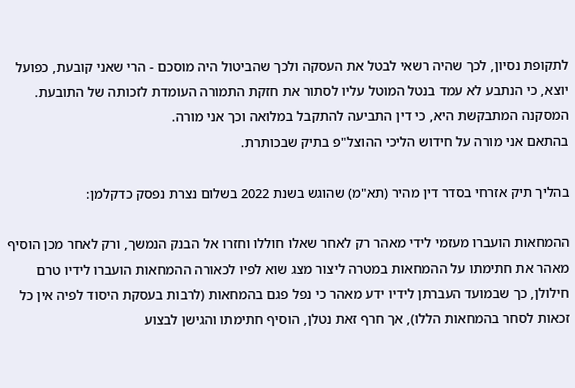לתקופת נסיון, לכך שהיה רשאי לבטל את העסקה ולכך שהביטול היה מוסכם - הרי שאני קובעת, כפועל יוצא, כי הנתבע לא עמד בנטל המוטל עליו לסתור את חזקת התמורה העומדת לזכותה של התובעת.
המסקנה המתבקשת היא, כי דין התביעה להתקבל במלואה וכך אני מורה.
בהתאם אני מורה על חידוש הליכי ההוצל"פ בתיק שבכותרת.

בהליך תיק אזרחי בסדר דין מהיר (תא"מ) שהוגש בשנת 2022 בשלום נצרת נפסק כדקלמן:

ההמחאות הועברו מעזמי לידי מאהר רק לאחר שאלו חוללו וחזרו אל הבנק הנמשך, ורק לאחר מכן הוסיף מאהר את חתימתו על ההמחאות במטרה ליצור מצג שוא לפיו לכאורה ההמחאות הועברו לידיו טרם חילולן, כך שבמועד העברתן לידיו ידע מאהר כי נפל פגם בהמחאות (לרבות בעסקת היסוד לפיה אין כל זכאות לסחר בהמחאות הללו), אך חרף זאת נטלן, הוסיף חתימתו והגישן לבצוע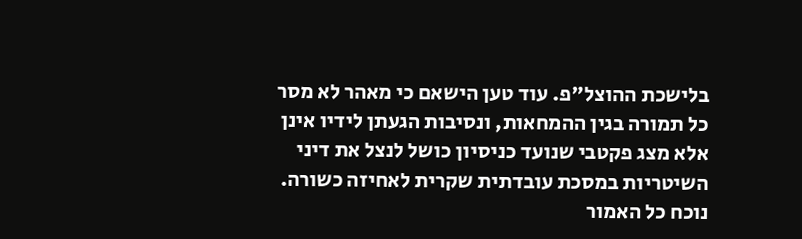בלישכת ההוצל"פ. עוד טען הישאם כי מאהר לא מסר כל תמורה בגין ההמחאות, ונסיבות הגעתן לידיו אינן אלא מצג פקטבי שנועד כניסיון כושל לנצל את דיני השיטריות במסכת עובדתית שקרית לאחיזה כשורה.
נוכח כל האמור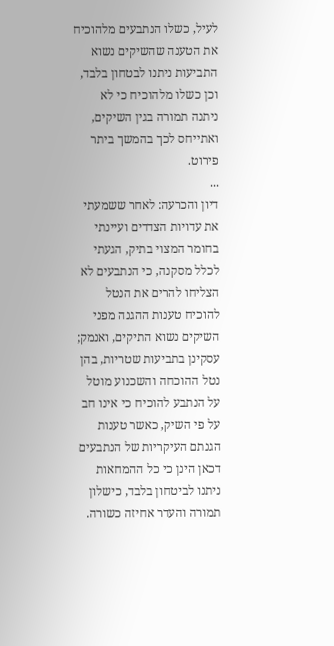לעיל, כשלו הנתבעים מלהוכיח את הטענה שהשיקים נשוא התביעות ניתנו לבטחון בלבד, וכן כשלו מלהוכיח כי לא ניתנה תמורה בגין השיקים, ואתייחס לכך בהמשך ביתר פירוט.
...
דיון והכרעה: לאחר ששמעתי את עדויות הצדדים ועיינתי בחומר המצוי בתיק, הגעתי לכלל מסקנה, כי הנתבעים לא הצליחו להרים את הנטל להוכיח טענות ההגנה מפני השיקים נשוא התיקים, ואנמק; עסקינן בתביעות שטריות, בהן נטל ההוכחה והשכנוע מוטל על הנתבע להוכיח כי אינו חב על פי השיק, כאשר טענות הגנתם העיקריות של הנתבעים דכאן הינן כי כל ההמחאות ניתנו לביטחון בלבד, כישלון תמורה והעדר אחיזה כשורה.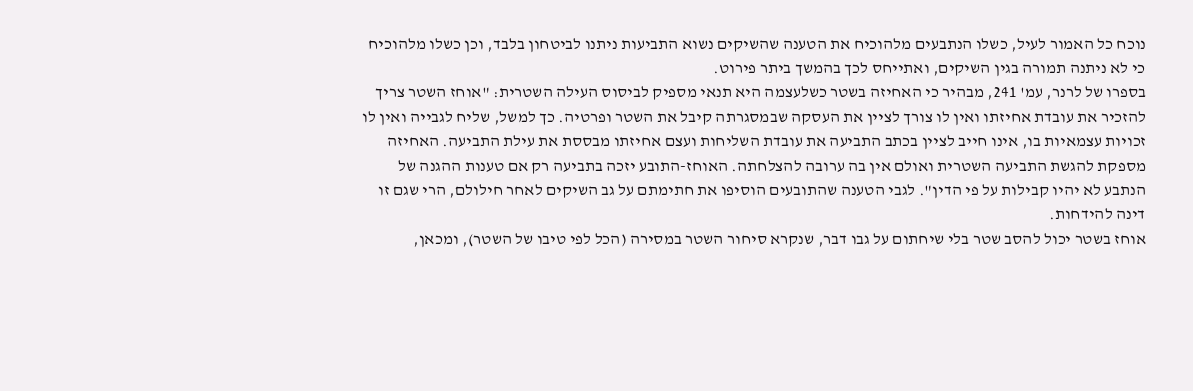נוכח כל האמור לעיל, כשלו הנתבעים מלהוכיח את הטענה שהשיקים נשוא התביעות ניתנו לביטחון בלבד, וכן כשלו מלהוכיח כי לא ניתנה תמורה בגין השיקים, ואתייחס לכך בהמשך ביתר פירוט.
בספרו של לרנר, עמ' 241, מבהיר כי האחיזה בשטר כשלעצמה היא תנאי מספיק לביסוס העילה השטרית: "אוחז השטר צריך להזכיר את עובדת אחיזתו ואין לו צורך לציין את העסקה שבמסגרתה קיבל את השטר ופרטיה. כך למשל, שליח לגבייה ואין לו זכויות עצמאיות בו, אינו חייב לציין בכתב התביעה את עובדת השליחות ועצם אחיזתו מבססת את עילת התביעה. האחיזה מספקת להגשת התביעה השטרית ואולם אין בה ערובה להצלחתה. האוחז-התובע יזכה בתביעה רק אם טענות ההגנה של הנתבע לא יהיו קבילות על פי הדין". לגבי הטענה שהתובעים הוסיפו את חתימתם על גב השיקים לאחר חילולם, הרי שגם זו דינה להידחות.
אוחז בשטר יכול להסב שטר בלי שיחתום על גבו דבר, שנקרא סיחור השטר במסירה (הכל לפי טיבו של השטר), ומכאן,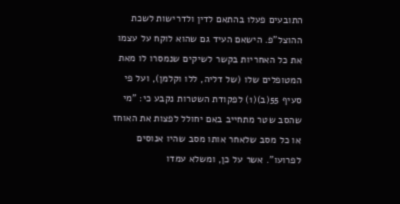התובעים פעלו בהתאם לדין ולדרישות לשכת ההוצל"פ. הישאם העיד גם שהוא לוקח על עצמו את כל האחריות בקשר לשיקים שנמסרו לו מאת המטופלים שלו (של דליה, ללו וקלמן), ועל פי סעיף 55(ב)(1) לפקודת השטרות נקבע כי: "מי שהסב שטר מתחייב באם יחולל לפצות את האוחז או כל מסב שלאחר אותו מסב שהיו אנוסים לפרועו". אשר על כן, ומשלא עמדו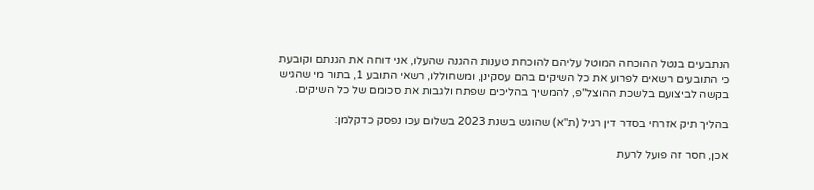הנתבעים בנטל ההוכחה המוטל עליהם להוכחת טענות ההגנה שהעלו, אני דוחה את הגנתם וקובעת כי התובעים רשאים לפרוע את כל השיקים בהם עסקינן, ומשחוללו, רשאי התובע 1, בתור מי שהגיש בקשה לביצועם בלשכת ההוצל"פ, להמשיך בהליכים שפתח ולגבות את סכומם של כל השיקים.

בהליך תיק אזרחי בסדר דין רגיל (ת"א) שהוגש בשנת 2023 בשלום עכו נפסק כדקלמן:

אכן, חסר זה פועל לרעת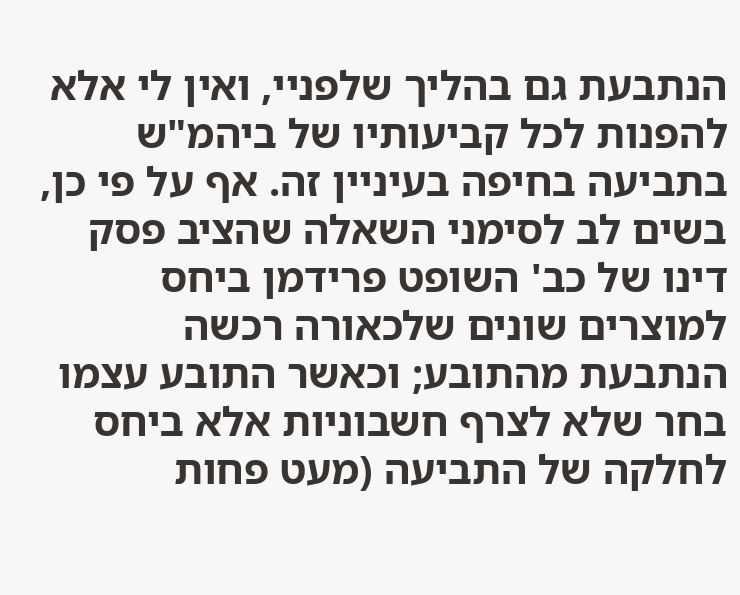הנתבעת גם בהליך שלפניי, ואין לי אלא להפנות לכל קביעותיו של ביהמ"ש בתביעה בחיפה בעיניין זה. אף על פי כן, בשים לב לסימני השאלה שהציב פסק דינו של כב' השופט פרידמן ביחס למוצרים שונים שלכאורה רכשה הנתבעת מהתובע; וכאשר התובע עצמו בחר שלא לצרף חשבוניות אלא ביחס לחלקה של התביעה (מעט פחות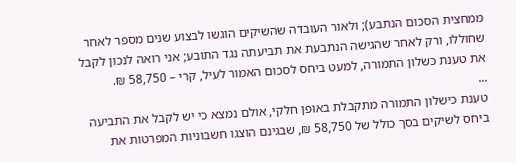ממחצית הסכום הנתבע); ולאור העובדה שהשיקים הוגשו לבצוע שנים מספר לאחר שחוללו, ורק לאחר שהגישה הנתבעת את תביעתה נגד התובע; אני רואה לנכון לקבל את טענת כשלון התמורה, למעט ביחס לסכום האמור לעיל, קרי – 58,750 ₪.
...
טענת כישלון התמורה מתקבלת באופן חלקי, אולם נמצא כי יש לקבל את התביעה ביחס לשיקים בסך כולל של 58,750 ₪, שבגינם הוצגו חשבוניות המפרטות את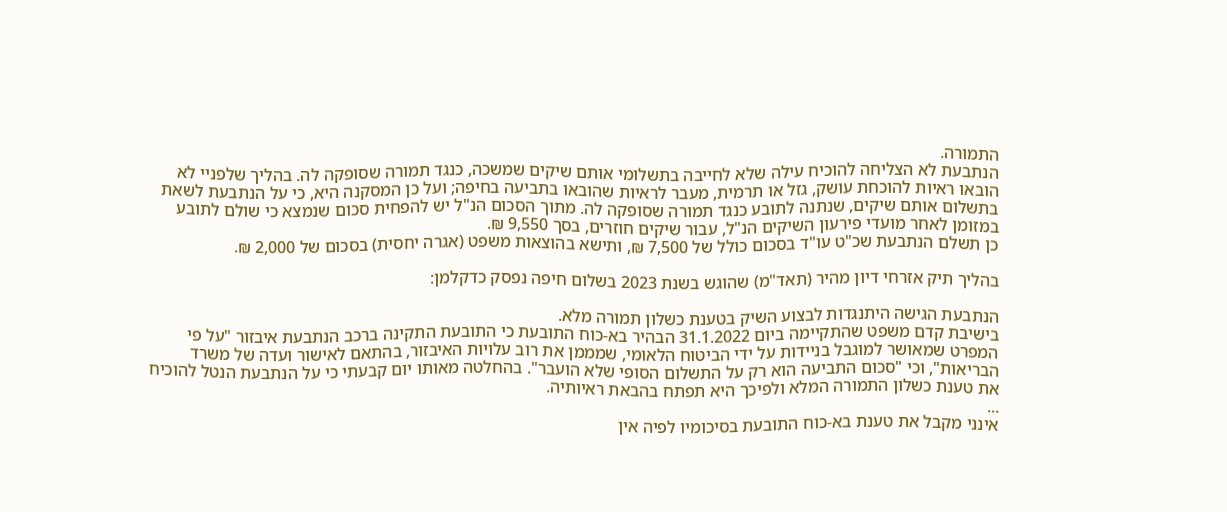התמורה.
הנתבעת לא הצליחה להוכיח עילה שלא לחייבה בתשלומי אותם שיקים שמשכה, כנגד תמורה שסופקה לה. בהליך שלפניי לא הובאו ראיות להוכחת עושק, גזל או תרמית, מעבר לראיות שהובאו בתביעה בחיפה; ועל כן המסקנה היא, כי על הנתבעת לשאת בתשלום אותם שיקים, שנתנה לתובע כנגד תמורה שסופקה לה. מתוך הסכום הנ"ל יש להפחית סכום שנמצא כי שולם לתובע במזומן לאחר מועדי פירעון השיקים הנ"ל, עבור שיקים חוזרים, בסך 9,550 ₪.
כן תשלם הנתבעת שכ"ט עו"ד בסכום כולל של 7,500 ₪, ותישא בהוצאות משפט (אגרה יחסית) בסכום של 2,000 ₪.

בהליך תיק אזרחי דיון מהיר (תאד"מ) שהוגש בשנת 2023 בשלום חיפה נפסק כדקלמן:

הנתבעת הגישה היתנגדות לבצוע השיק בטענת כשלון תמורה מלא.
בישיבת קדם משפט שהתקיימה ביום 31.1.2022 הבהיר בא-כוח התובעת כי התובעת התקינה ברכב הנתבעת איבזור "על פי המפרט שמאושר למוגבל בניידות על ידי הביטוח הלאומי, שמממן את רוב עלויות האיבזור, בהתאם לאישור ועדה של משרד הבריאות", וכי "סכום התביעה הוא רק על התשלום הסופי שלא הועבר". בהחלטה מאותו יום קבעתי כי על הנתבעת הנטל להוכיח את טענת כשלון התמורה המלא ולפיכך היא תפתח בהבאת ראיותיה.
...
אינני מקבל את טענת בא-כוח התובעת בסיכומיו לפיה אין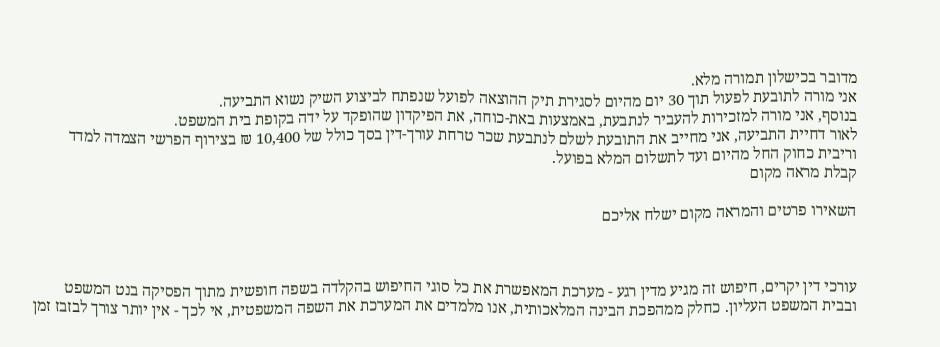מדובר בכישלון תמורה מלא.
אני מורה לתובעת לפעול תוך 30 יום מהיום לסגירת תיק ההוצאה לפועל שנפתח לביצוע השיק נשוא התביעה.
בנוסף, אני מורה למזכירות להעביר לנתבעת, באמצעות באת-כוחה, את הפיקדון שהופקד על ידה בקופת בית המשפט.
לאור דחיית התביעה, אני מחייב את התובעת לשלם לנתבעת שכר טרחת עורך-דין בסך כולל של 10,400 ₪ בצירוף הפרשי הצמדה למדד וריבית כחוק החל מהיום ועד לתשלום המלא בפועל.
קבלת מראה מקום

השאירו פרטים והמראה מקום ישלח אליכם



עורכי דין יקרים, חיפוש זה מגיע מדין רגע - מערכת המאפשרת את כל סוגי החיפוש בהקלדה בשפה חופשית מתוך הפסיקה בנט המשפט ובבית המשפט העליון. כחלק ממהפכת הבינה המלאכותית, אנו מלמדים את המערכת את השפה המשפטית, אי לכך - אין יותר צורך לבזבז זמן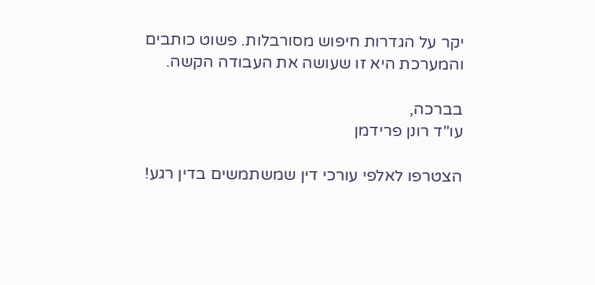יקר על הגדרות חיפוש מסורבלות. פשוט כותבים והמערכת היא זו שעושה את העבודה הקשה.

בברכה,
עו"ד רונן פרידמן

הצטרפו לאלפי עורכי דין שמשתמשים בדין רגע!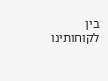בין לקוחותינו